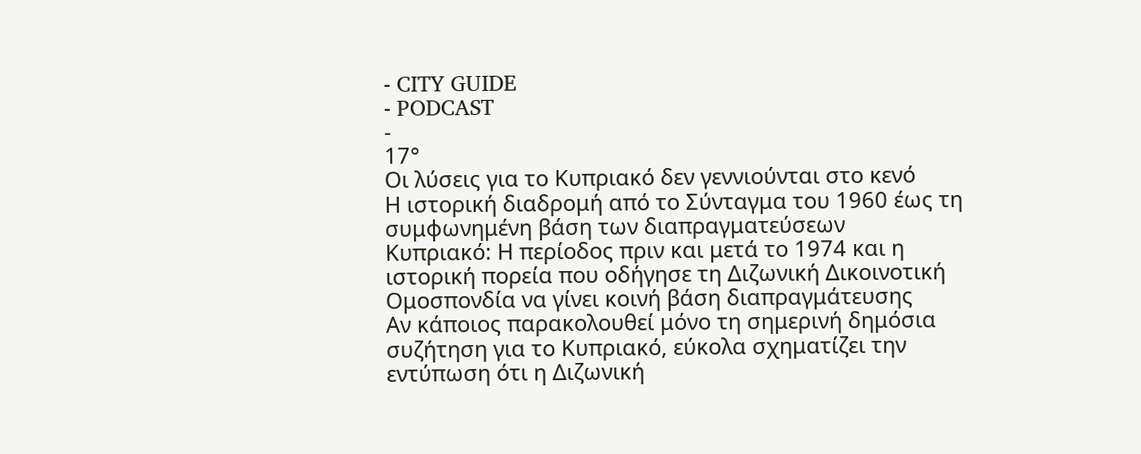- CITY GUIDE
- PODCAST
-
17°
Οι λύσεις για το Κυπριακό δεν γεννιούνται στο κενό
Η ιστορική διαδρομή από το Σύνταγμα του 1960 έως τη συμφωνημένη βάση των διαπραγματεύσεων
Κυπριακό: Η περίοδος πριν και μετά το 1974 και η ιστορική πορεία που οδήγησε τη Διζωνική Δικοινοτική Ομοσπονδία να γίνει κοινή βάση διαπραγμάτευσης
Αν κάποιος παρακολουθεί μόνο τη σημερινή δημόσια συζήτηση για το Κυπριακό, εύκολα σχηματίζει την εντύπωση ότι η Διζωνική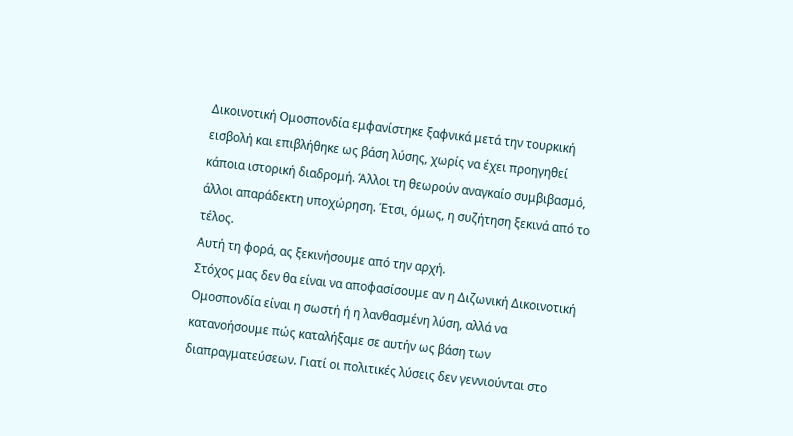Δικοινοτική Ομοσπονδία εμφανίστηκε ξαφνικά μετά την τουρκική εισβολή και επιβλήθηκε ως βάση λύσης, χωρίς να έχει προηγηθεί κάποια ιστορική διαδρομή. Άλλοι τη θεωρούν αναγκαίο συμβιβασμό, άλλοι απαράδεκτη υποχώρηση. Έτσι, όμως, η συζήτηση ξεκινά από το τέλος.
Αυτή τη φορά, ας ξεκινήσουμε από την αρχή.
Στόχος μας δεν θα είναι να αποφασίσουμε αν η Διζωνική Δικοινοτική Ομοσπονδία είναι η σωστή ή η λανθασμένη λύση, αλλά να κατανοήσουμε πώς καταλήξαμε σε αυτήν ως βάση των διαπραγματεύσεων. Γιατί οι πολιτικές λύσεις δεν γεννιούνται στο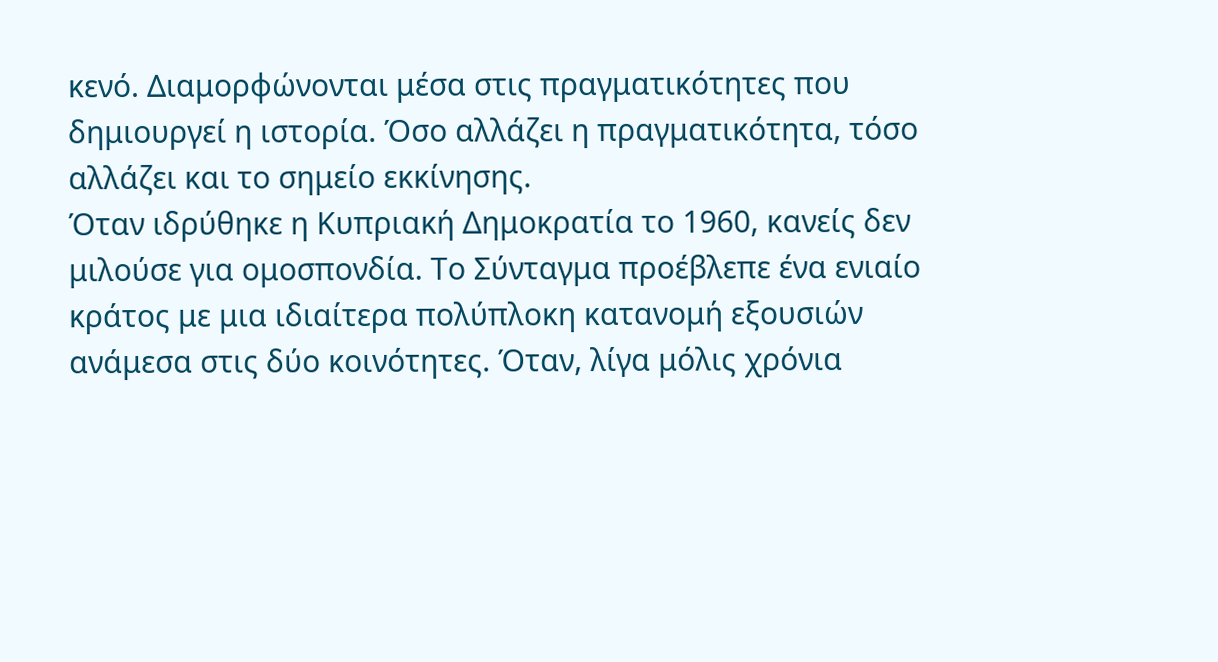κενό. Διαμορφώνονται μέσα στις πραγματικότητες που δημιουργεί η ιστορία. Όσο αλλάζει η πραγματικότητα, τόσο αλλάζει και το σημείο εκκίνησης.
Όταν ιδρύθηκε η Κυπριακή Δημοκρατία το 1960, κανείς δεν μιλούσε για ομοσπονδία. Το Σύνταγμα προέβλεπε ένα ενιαίο κράτος με μια ιδιαίτερα πολύπλοκη κατανομή εξουσιών ανάμεσα στις δύο κοινότητες. Όταν, λίγα μόλις χρόνια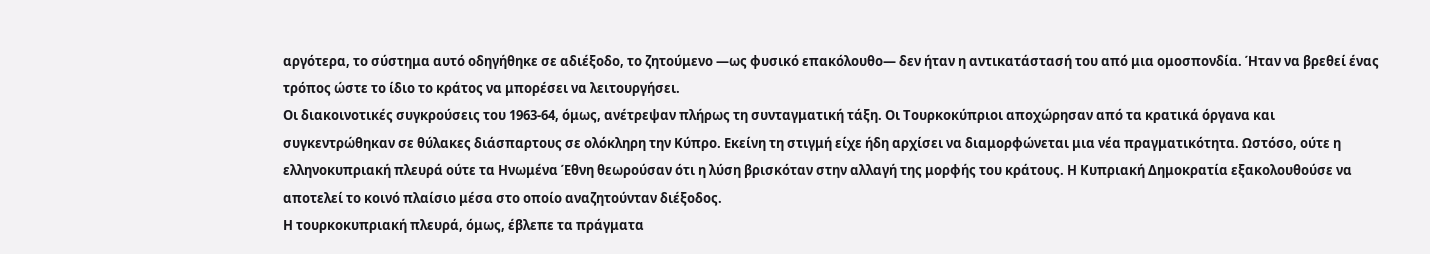αργότερα, το σύστημα αυτό οδηγήθηκε σε αδιέξοδο, το ζητούμενο —ως φυσικό επακόλουθο— δεν ήταν η αντικατάστασή του από μια ομοσπονδία. Ήταν να βρεθεί ένας τρόπος ώστε το ίδιο το κράτος να μπορέσει να λειτουργήσει.
Οι διακοινοτικές συγκρούσεις του 1963-64, όμως, ανέτρεψαν πλήρως τη συνταγματική τάξη. Οι Τουρκοκύπριοι αποχώρησαν από τα κρατικά όργανα και συγκεντρώθηκαν σε θύλακες διάσπαρτους σε ολόκληρη την Κύπρο. Εκείνη τη στιγμή είχε ήδη αρχίσει να διαμορφώνεται μια νέα πραγματικότητα. Ωστόσο, ούτε η ελληνοκυπριακή πλευρά ούτε τα Ηνωμένα Έθνη θεωρούσαν ότι η λύση βρισκόταν στην αλλαγή της μορφής του κράτους. Η Κυπριακή Δημοκρατία εξακολουθούσε να αποτελεί το κοινό πλαίσιο μέσα στο οποίο αναζητούνταν διέξοδος.
Η τουρκοκυπριακή πλευρά, όμως, έβλεπε τα πράγματα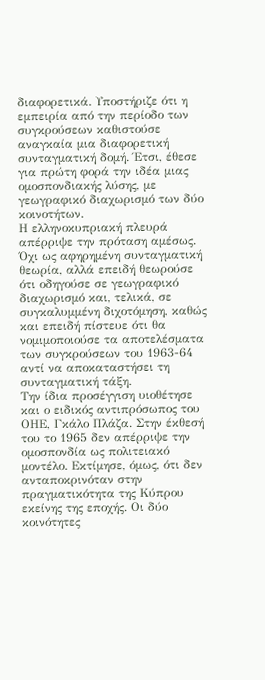διαφορετικά. Υποστήριζε ότι η εμπειρία από την περίοδο των συγκρούσεων καθιστούσε αναγκαία μια διαφορετική συνταγματική δομή. Έτσι, έθεσε για πρώτη φορά την ιδέα μιας ομοσπονδιακής λύσης, με γεωγραφικό διαχωρισμό των δύο κοινοτήτων.
Η ελληνοκυπριακή πλευρά απέρριψε την πρόταση αμέσως. Όχι ως αφηρημένη συνταγματική θεωρία, αλλά επειδή θεωρούσε ότι οδηγούσε σε γεωγραφικό διαχωρισμό και, τελικά, σε συγκαλυμμένη διχοτόμηση, καθώς και επειδή πίστευε ότι θα νομιμοποιούσε τα αποτελέσματα των συγκρούσεων του 1963-64 αντί να αποκαταστήσει τη συνταγματική τάξη.
Την ίδια προσέγγιση υιοθέτησε και ο ειδικός αντιπρόσωπος του ΟΗΕ, Γκάλο Πλάζα. Στην έκθεσή του το 1965 δεν απέρριψε την ομοσπονδία ως πολιτειακό μοντέλο. Εκτίμησε, όμως, ότι δεν ανταποκρινόταν στην πραγματικότητα της Κύπρου εκείνης της εποχής. Οι δύο κοινότητες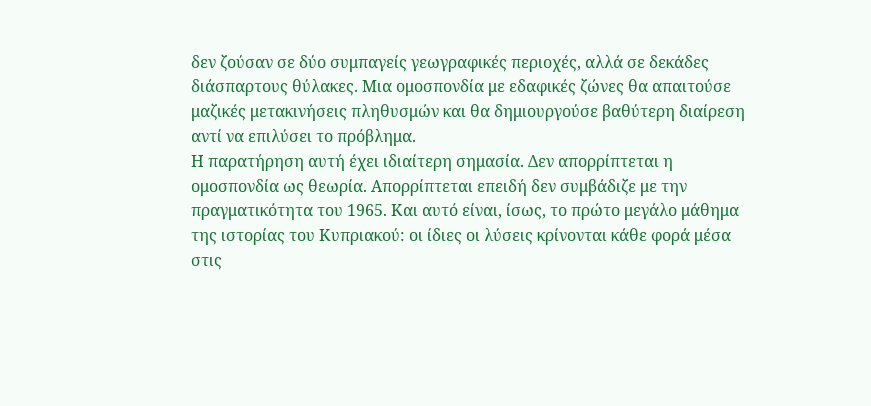δεν ζούσαν σε δύο συμπαγείς γεωγραφικές περιοχές, αλλά σε δεκάδες διάσπαρτους θύλακες. Μια ομοσπονδία με εδαφικές ζώνες θα απαιτούσε μαζικές μετακινήσεις πληθυσμών και θα δημιουργούσε βαθύτερη διαίρεση αντί να επιλύσει το πρόβλημα.
Η παρατήρηση αυτή έχει ιδιαίτερη σημασία. Δεν απορρίπτεται η ομοσπονδία ως θεωρία. Απορρίπτεται επειδή δεν συμβάδιζε με την πραγματικότητα του 1965. Και αυτό είναι, ίσως, το πρώτο μεγάλο μάθημα της ιστορίας του Κυπριακού: οι ίδιες οι λύσεις κρίνονται κάθε φορά μέσα στις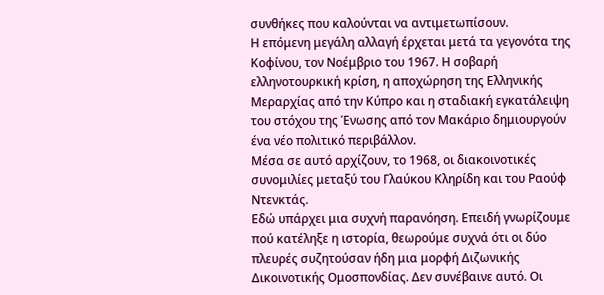συνθήκες που καλούνται να αντιμετωπίσουν.
Η επόμενη μεγάλη αλλαγή έρχεται μετά τα γεγονότα της Κοφίνου, τον Νοέμβριο του 1967. Η σοβαρή ελληνοτουρκική κρίση, η αποχώρηση της Ελληνικής Μεραρχίας από την Κύπρο και η σταδιακή εγκατάλειψη του στόχου της Ένωσης από τον Μακάριο δημιουργούν ένα νέο πολιτικό περιβάλλον.
Μέσα σε αυτό αρχίζουν, το 1968, οι διακοινοτικές συνομιλίες μεταξύ του Γλαύκου Κληρίδη και του Ραούφ Ντενκτάς.
Εδώ υπάρχει μια συχνή παρανόηση. Επειδή γνωρίζουμε πού κατέληξε η ιστορία, θεωρούμε συχνά ότι οι δύο πλευρές συζητούσαν ήδη μια μορφή Διζωνικής Δικοινοτικής Ομοσπονδίας. Δεν συνέβαινε αυτό. Οι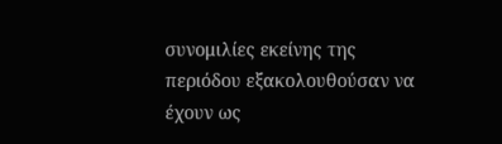συνομιλίες εκείνης της περιόδου εξακολουθούσαν να έχουν ως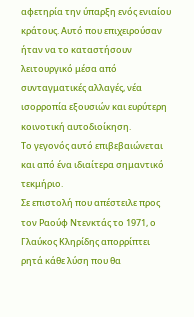αφετηρία την ύπαρξη ενός ενιαίου κράτους. Αυτό που επιχειρούσαν ήταν να το καταστήσουν λειτουργικό μέσα από συνταγματικές αλλαγές, νέα ισορροπία εξουσιών και ευρύτερη κοινοτική αυτοδιοίκηση.
Το γεγονός αυτό επιβεβαιώνεται και από ένα ιδιαίτερα σημαντικό τεκμήριο.
Σε επιστολή που απέστειλε προς τον Ραούφ Ντενκτάς το 1971, ο Γλαύκος Κληρίδης απορρίπτει ρητά κάθε λύση που θα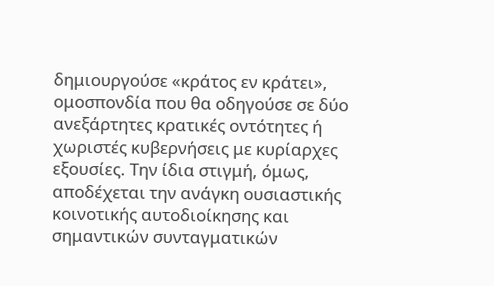δημιουργούσε «κράτος εν κράτει», ομοσπονδία που θα οδηγούσε σε δύο ανεξάρτητες κρατικές οντότητες ή χωριστές κυβερνήσεις με κυρίαρχες εξουσίες. Την ίδια στιγμή, όμως, αποδέχεται την ανάγκη ουσιαστικής κοινοτικής αυτοδιοίκησης και σημαντικών συνταγματικών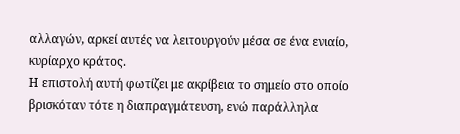αλλαγών, αρκεί αυτές να λειτουργούν μέσα σε ένα ενιαίο, κυρίαρχο κράτος.
Η επιστολή αυτή φωτίζει με ακρίβεια το σημείο στο οποίο βρισκόταν τότε η διαπραγμάτευση, ενώ παράλληλα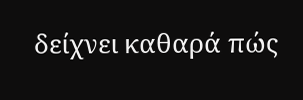δείχνει καθαρά πώς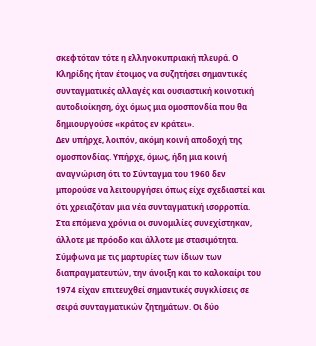σκεφτόταν τότε η ελληνοκυπριακή πλευρά. Ο Κληρίδης ήταν έτοιμος να συζητήσει σημαντικές συνταγματικές αλλαγές και ουσιαστική κοινοτική αυτοδιοίκηση, όχι όμως μια ομοσπονδία που θα δημιουργούσε «κράτος εν κράτει».
Δεν υπήρχε, λοιπόν, ακόμη κοινή αποδοχή της ομοσπονδίας. Υπήρχε, όμως, ήδη μια κοινή αναγνώριση ότι το Σύνταγμα του 1960 δεν μπορούσε να λειτουργήσει όπως είχε σχεδιαστεί και ότι χρειαζόταν μια νέα συνταγματική ισορροπία.
Στα επόμενα χρόνια οι συνομιλίες συνεχίστηκαν, άλλοτε με πρόοδο και άλλοτε με στασιμότητα. Σύμφωνα με τις μαρτυρίες των ίδιων των διαπραγματευτών, την άνοιξη και το καλοκαίρι του 1974 είχαν επιτευχθεί σημαντικές συγκλίσεις σε σειρά συνταγματικών ζητημάτων. Οι δύο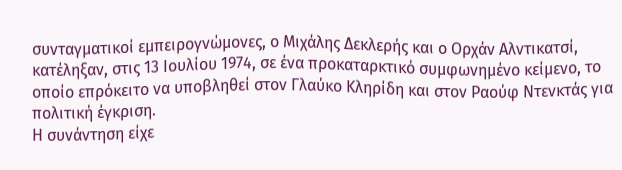συνταγματικοί εμπειρογνώμονες, ο Μιχάλης Δεκλερής και ο Ορχάν Αλντικατσί, κατέληξαν, στις 13 Ιουλίου 1974, σε ένα προκαταρκτικό συμφωνημένο κείμενο, το οποίο επρόκειτο να υποβληθεί στον Γλαύκο Κληρίδη και στον Ραούφ Ντενκτάς για πολιτική έγκριση.
Η συνάντηση είχε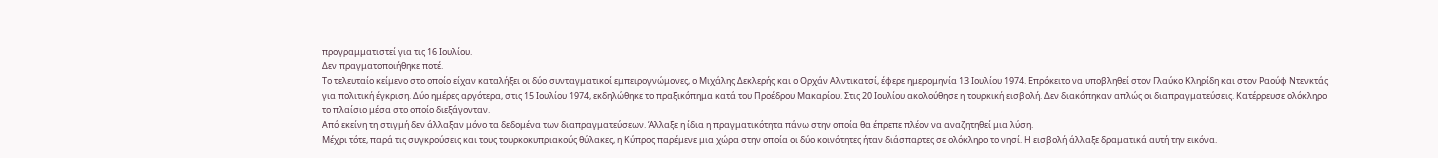προγραμματιστεί για τις 16 Ιουλίου.
Δεν πραγματοποιήθηκε ποτέ.
Το τελευταίο κείμενο στο οποίο είχαν καταλήξει οι δύο συνταγματικοί εμπειρογνώμονες, ο Μιχάλης Δεκλερής και ο Ορχάν Αλντικατσί, έφερε ημερομηνία 13 Ιουλίου 1974. Επρόκειτο να υποβληθεί στον Γλαύκο Κληρίδη και στον Ραούφ Ντενκτάς για πολιτική έγκριση. Δύο ημέρες αργότερα, στις 15 Ιουλίου 1974, εκδηλώθηκε το πραξικόπημα κατά του Προέδρου Μακαρίου. Στις 20 Ιουλίου ακολούθησε η τουρκική εισβολή. Δεν διακόπηκαν απλώς οι διαπραγματεύσεις. Κατέρρευσε ολόκληρο το πλαίσιο μέσα στο οποίο διεξάγονταν.
Από εκείνη τη στιγμή δεν άλλαξαν μόνο τα δεδομένα των διαπραγματεύσεων. Άλλαξε η ίδια η πραγματικότητα πάνω στην οποία θα έπρεπε πλέον να αναζητηθεί μια λύση.
Μέχρι τότε, παρά τις συγκρούσεις και τους τουρκοκυπριακούς θύλακες, η Κύπρος παρέμενε μια χώρα στην οποία οι δύο κοινότητες ήταν διάσπαρτες σε ολόκληρο το νησί. Η εισβολή άλλαξε δραματικά αυτή την εικόνα.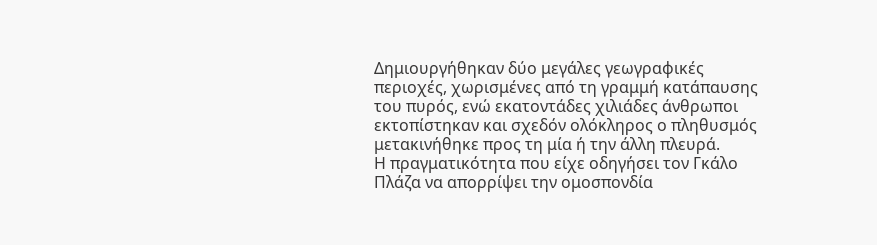Δημιουργήθηκαν δύο μεγάλες γεωγραφικές περιοχές, χωρισμένες από τη γραμμή κατάπαυσης του πυρός, ενώ εκατοντάδες χιλιάδες άνθρωποι εκτοπίστηκαν και σχεδόν ολόκληρος ο πληθυσμός μετακινήθηκε προς τη μία ή την άλλη πλευρά.
Η πραγματικότητα που είχε οδηγήσει τον Γκάλο Πλάζα να απορρίψει την ομοσπονδία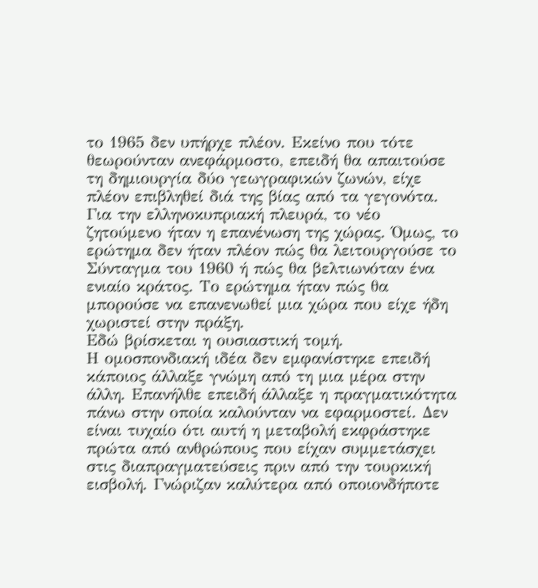το 1965 δεν υπήρχε πλέον. Εκείνο που τότε θεωρούνταν ανεφάρμοστο, επειδή θα απαιτούσε τη δημιουργία δύο γεωγραφικών ζωνών, είχε πλέον επιβληθεί διά της βίας από τα γεγονότα. Για την ελληνοκυπριακή πλευρά, το νέο ζητούμενο ήταν η επανένωση της χώρας. Όμως, το ερώτημα δεν ήταν πλέον πώς θα λειτουργούσε το Σύνταγμα του 1960 ή πώς θα βελτιωνόταν ένα ενιαίο κράτος. Το ερώτημα ήταν πώς θα μπορούσε να επανενωθεί μια χώρα που είχε ήδη χωριστεί στην πράξη.
Εδώ βρίσκεται η ουσιαστική τομή.
Η ομοσπονδιακή ιδέα δεν εμφανίστηκε επειδή κάποιος άλλαξε γνώμη από τη μια μέρα στην άλλη. Επανήλθε επειδή άλλαξε η πραγματικότητα πάνω στην οποία καλούνταν να εφαρμοστεί. Δεν είναι τυχαίο ότι αυτή η μεταβολή εκφράστηκε πρώτα από ανθρώπους που είχαν συμμετάσχει στις διαπραγματεύσεις πριν από την τουρκική εισβολή. Γνώριζαν καλύτερα από οποιονδήποτε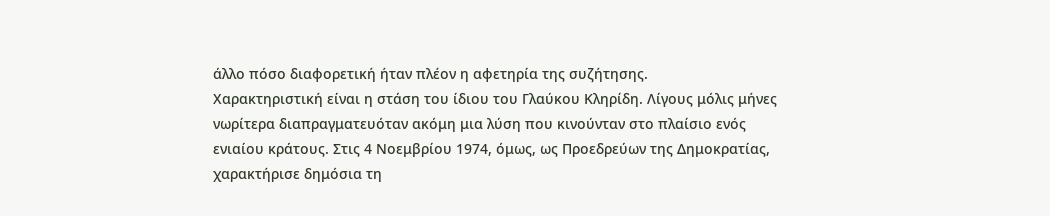άλλο πόσο διαφορετική ήταν πλέον η αφετηρία της συζήτησης.
Χαρακτηριστική είναι η στάση του ίδιου του Γλαύκου Κληρίδη. Λίγους μόλις μήνες νωρίτερα διαπραγματευόταν ακόμη μια λύση που κινούνταν στο πλαίσιο ενός ενιαίου κράτους. Στις 4 Νοεμβρίου 1974, όμως, ως Προεδρεύων της Δημοκρατίας, χαρακτήρισε δημόσια τη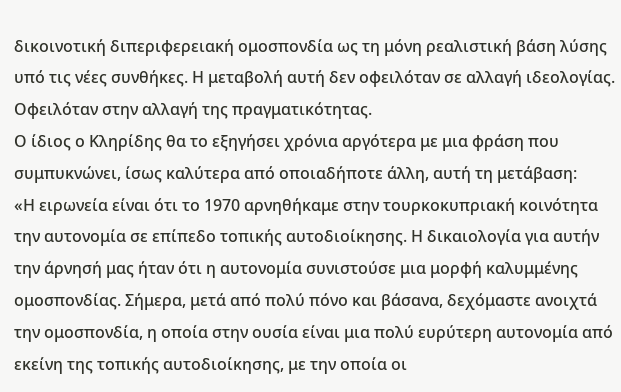δικοινοτική διπεριφερειακή ομοσπονδία ως τη μόνη ρεαλιστική βάση λύσης υπό τις νέες συνθήκες. Η μεταβολή αυτή δεν οφειλόταν σε αλλαγή ιδεολογίας. Οφειλόταν στην αλλαγή της πραγματικότητας.
Ο ίδιος ο Κληρίδης θα το εξηγήσει χρόνια αργότερα με μια φράση που συμπυκνώνει, ίσως καλύτερα από οποιαδήποτε άλλη, αυτή τη μετάβαση:
«Η ειρωνεία είναι ότι το 1970 αρνηθήκαμε στην τουρκοκυπριακή κοινότητα την αυτονομία σε επίπεδο τοπικής αυτοδιοίκησης. Η δικαιολογία για αυτήν την άρνησή μας ήταν ότι η αυτονομία συνιστούσε μια μορφή καλυμμένης ομοσπονδίας. Σήμερα, μετά από πολύ πόνο και βάσανα, δεχόμαστε ανοιχτά την ομοσπονδία, η οποία στην ουσία είναι μια πολύ ευρύτερη αυτονομία από εκείνη της τοπικής αυτοδιοίκησης, με την οποία οι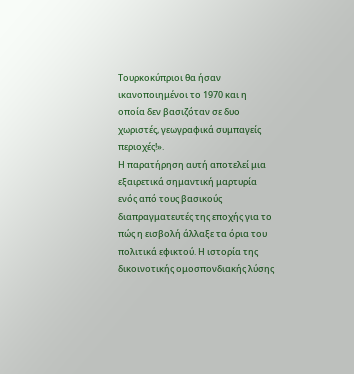Τουρκοκύπριοι θα ήσαν ικανοποιημένοι το 1970 και η οποία δεν βασιζόταν σε δυο χωριστές, γεωγραφικά συμπαγείς περιοχές!».
Η παρατήρηση αυτή αποτελεί μια εξαιρετικά σημαντική μαρτυρία ενός από τους βασικούς διαπραγματευτές της εποχής για το πώς η εισβολή άλλαξε τα όρια του πολιτικά εφικτού. Η ιστορία της δικοινοτικής ομοσπονδιακής λύσης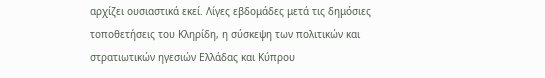αρχίζει ουσιαστικά εκεί. Λίγες εβδομάδες μετά τις δημόσιες τοποθετήσεις του Κληρίδη, η σύσκεψη των πολιτικών και στρατιωτικών ηγεσιών Ελλάδας και Κύπρου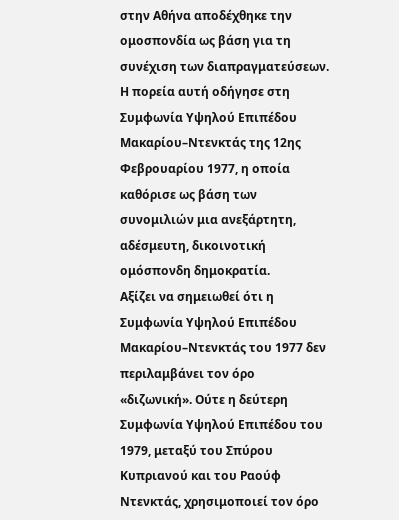στην Αθήνα αποδέχθηκε την ομοσπονδία ως βάση για τη συνέχιση των διαπραγματεύσεων. Η πορεία αυτή οδήγησε στη Συμφωνία Υψηλού Επιπέδου Μακαρίου–Ντενκτάς της 12ης Φεβρουαρίου 1977, η οποία καθόρισε ως βάση των συνομιλιών μια ανεξάρτητη, αδέσμευτη, δικοινοτική ομόσπονδη δημοκρατία.
Αξίζει να σημειωθεί ότι η Συμφωνία Υψηλού Επιπέδου Μακαρίου–Ντενκτάς του 1977 δεν περιλαμβάνει τον όρο «διζωνική». Ούτε η δεύτερη Συμφωνία Υψηλού Επιπέδου του 1979, μεταξύ του Σπύρου Κυπριανού και του Ραούφ Ντενκτάς, χρησιμοποιεί τον όρο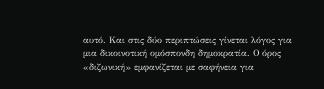αυτό. Και στις δύο περιπτώσεις γίνεται λόγος για μια δικοινοτική ομόσπονδη δημοκρατία. Ο όρος «διζωνική» εμφανίζεται με σαφήνεια για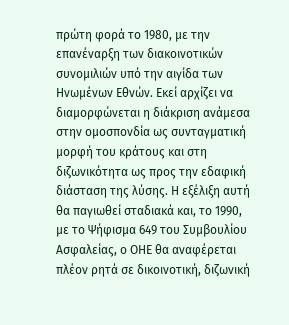πρώτη φορά το 1980, με την επανέναρξη των διακοινοτικών συνομιλιών υπό την αιγίδα των Ηνωμένων Εθνών. Εκεί αρχίζει να διαμορφώνεται η διάκριση ανάμεσα στην ομοσπονδία ως συνταγματική μορφή του κράτους και στη διζωνικότητα ως προς την εδαφική διάσταση της λύσης. Η εξέλιξη αυτή θα παγιωθεί σταδιακά και, το 1990, με το Ψήφισμα 649 του Συμβουλίου Ασφαλείας, ο ΟΗΕ θα αναφέρεται πλέον ρητά σε δικοινοτική, διζωνική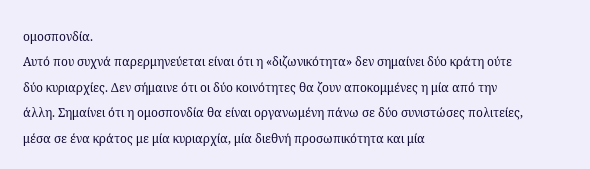ομοσπονδία.
Αυτό που συχνά παρερμηνεύεται είναι ότι η «διζωνικότητα» δεν σημαίνει δύο κράτη ούτε δύο κυριαρχίες. Δεν σήμαινε ότι οι δύο κοινότητες θα ζουν αποκομμένες η μία από την άλλη. Σημαίνει ότι η ομοσπονδία θα είναι οργανωμένη πάνω σε δύο συνιστώσες πολιτείες, μέσα σε ένα κράτος με μία κυριαρχία, μία διεθνή προσωπικότητα και μία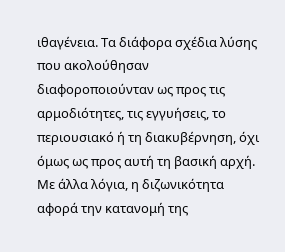ιθαγένεια. Τα διάφορα σχέδια λύσης που ακολούθησαν διαφοροποιούνταν ως προς τις αρμοδιότητες, τις εγγυήσεις, το περιουσιακό ή τη διακυβέρνηση, όχι όμως ως προς αυτή τη βασική αρχή. Με άλλα λόγια, η διζωνικότητα αφορά την κατανομή της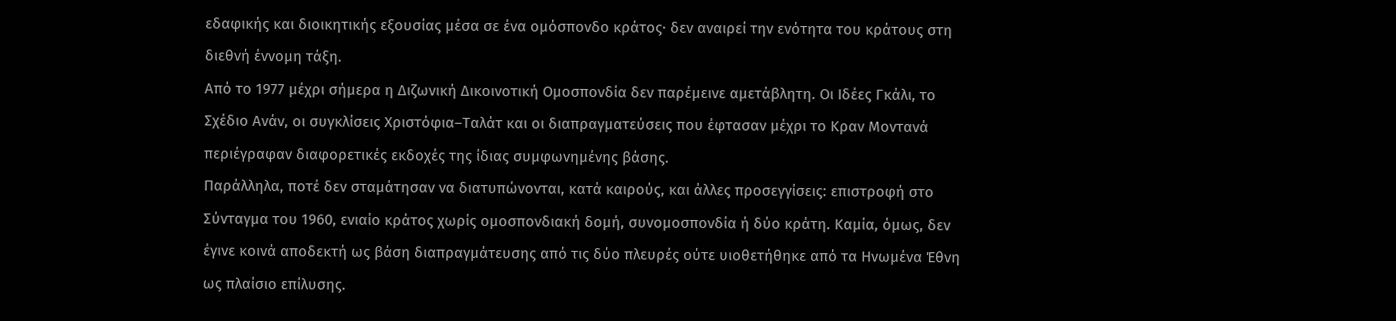εδαφικής και διοικητικής εξουσίας μέσα σε ένα ομόσπονδο κράτος· δεν αναιρεί την ενότητα του κράτους στη διεθνή έννομη τάξη.
Από το 1977 μέχρι σήμερα η Διζωνική Δικοινοτική Ομοσπονδία δεν παρέμεινε αμετάβλητη. Οι Ιδέες Γκάλι, το Σχέδιο Ανάν, οι συγκλίσεις Χριστόφια–Ταλάτ και οι διαπραγματεύσεις που έφτασαν μέχρι το Κραν Μοντανά περιέγραφαν διαφορετικές εκδοχές της ίδιας συμφωνημένης βάσης.
Παράλληλα, ποτέ δεν σταμάτησαν να διατυπώνονται, κατά καιρούς, και άλλες προσεγγίσεις: επιστροφή στο Σύνταγμα του 1960, ενιαίο κράτος χωρίς ομοσπονδιακή δομή, συνομοσπονδία ή δύο κράτη. Καμία, όμως, δεν έγινε κοινά αποδεκτή ως βάση διαπραγμάτευσης από τις δύο πλευρές ούτε υιοθετήθηκε από τα Ηνωμένα Έθνη ως πλαίσιο επίλυσης.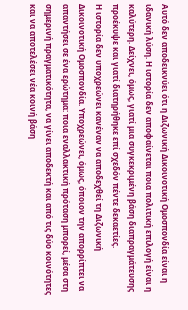Αυτό δεν αποδεικνύει ότι η Διζωνική Δικοινοτική Ομοσπονδία είναι η ιδανική λύση. Η ιστορία δεν αποφαίνεται ποια πολιτική επιλογή είναι η καλύτερη. Δείχνει, όμως, γιατί μια συγκεκριμένη βάση διαπραγμάτευσης προέκυψε και γιατί διατηρήθηκε επί σχεδόν πέντε δεκαετίες.
Η ιστορία δεν υποχρεώνει κανέναν να αποδεχθεί τη Διζωνική Δικοινοτική Ομοσπονδία. Υποχρεώνει, όμως, όποιον την απορρίπτει να απαντήσει σε ένα ερώτημα: ποια εναλλακτική πρόταση μπορεί, μέσα στη σημερινή πραγματικότητα, να γίνει αποδεκτή και από τις δύο κοινότητες και να αποτελέσει νέα κοινή βάση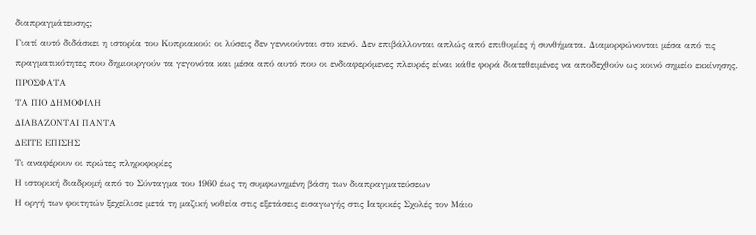διαπραγμάτευσης;
Γιατί αυτό διδάσκει η ιστορία του Κυπριακού: οι λύσεις δεν γεννιούνται στο κενό. Δεν επιβάλλονται απλώς από επιθυμίες ή συνθήματα. Διαμορφώνονται μέσα από τις πραγματικότητες που δημιουργούν τα γεγονότα και μέσα από αυτό που οι ενδιαφερόμενες πλευρές είναι κάθε φορά διατεθειμένες να αποδεχθούν ως κοινό σημείο εκκίνησης.
ΠΡΟΣΦΑΤΑ
ΤΑ ΠΙΟ ΔΗΜΟΦΙΛΗ
ΔΙΑΒΑΖΟΝΤΑΙ ΠΑΝΤΑ
ΔΕΙΤΕ ΕΠΙΣΗΣ
Τι αναφέρουν οι πρώτες πληροφορίες
Η ιστορική διαδρομή από το Σύνταγμα του 1960 έως τη συμφωνημένη βάση των διαπραγματεύσεων
Η οργή των φοιτητών ξεχείλισε μετά τη μαζική νοθεία στις εξετάσεις εισαγωγής στις Ιατρικές Σχολές τον Μάιο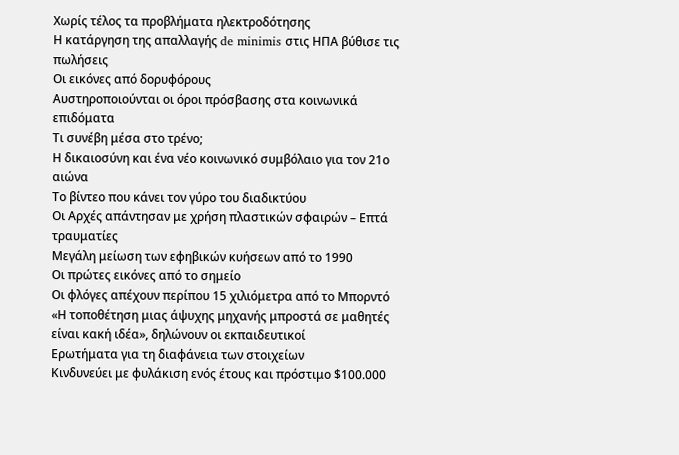Χωρίς τέλος τα προβλήματα ηλεκτροδότησης
Η κατάργηση της απαλλαγής de minimis στις ΗΠΑ βύθισε τις πωλήσεις
Οι εικόνες από δορυφόρους
Αυστηροποιούνται οι όροι πρόσβασης στα κοινωνικά επιδόματα
Τι συνέβη μέσα στο τρένο;
Η δικαιοσύνη και ένα νέο κοινωνικό συμβόλαιο για τον 21ο αιώνα
Το βίντεο που κάνει τον γύρο του διαδικτύου
Οι Αρχές απάντησαν με χρήση πλαστικών σφαιρών – Επτά τραυματίες
Μεγάλη μείωση των εφηβικών κυήσεων από το 1990
Οι πρώτες εικόνες από το σημείο
Οι φλόγες απέχουν περίπου 15 χιλιόμετρα από το Μπορντό
«Η τοποθέτηση μιας άψυχης μηχανής μπροστά σε μαθητές είναι κακή ιδέα», δηλώνουν οι εκπαιδευτικοί
Ερωτήματα για τη διαφάνεια των στοιχείων
Κινδυνεύει με φυλάκιση ενός έτους και πρόστιμο $100.000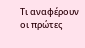Τι αναφέρουν οι πρώτες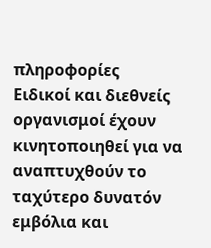πληροφορίες
Ειδικοί και διεθνείς οργανισμοί έχουν κινητοποιηθεί για να αναπτυχθούν το ταχύτερο δυνατόν εμβόλια και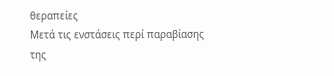θεραπείες
Μετά τις ενστάσεις περί παραβίασης της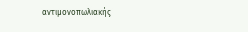αντιμονοπωλιακής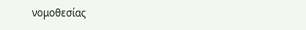νομοθεσίας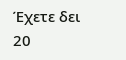Έχετε δει 20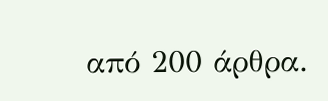από 200 άρθρα.